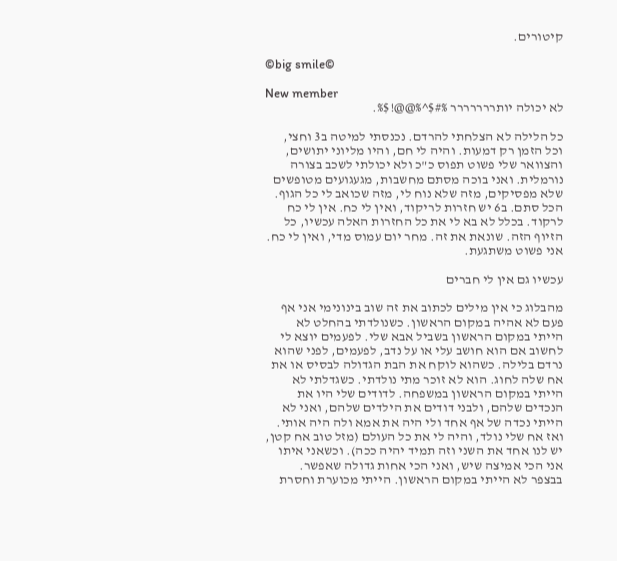קיטורים.

©big smile©

New member
לא יכולה יותררררררר %#$^%@@!$%.

כל הלילה לא הצלחתי להרדם. נכנסתי למיטה ב3 וחצי, וכל הזמן רק דמעות. והיה לי חם, והיו מליוני יתושים, והצוואר שלי פשוט תפוס כ"כ ולא יכולתי לשכב בצורה נורמלית. ואני בוכה מסתם מחשבות, מגעגועים מטופשים שלא מפסיקים, מזה שלא נוח לי, מזה שכואב לי כל הגוף. הכל סתם. ב6 יש חזרות לריקוד, ואין לי כח. אין לי כח לרקוד. בכלל לא בא לי את כל החזרות האלה עכשיו, כל הזיוף הזה. שונאת את זה. מחר יום עמוס מדי, ואין לי כח. אני פשוט משתגעת.

עכשיו גם אין לי חברים

מהבלוג כי אין מילים לכתוב את זה שוב בינונימי אני אף פעם לא אהיה במקום הראשון. כשנולדתי בהחלט לא הייתי במקום הראשון בשביל אבא שלי. לפעמים יוצא לי לחשוב אם הוא חושב עלי או על נדב, לפעמים, לפני שהוא נרדם בלילה. כשהוא לוקח את הבת הגדולה לבסיס או את אח שלה לחוג. הוא לא זוכר מתי נולדתי. כשגדלתי לא הייתי במקום הראשון במשפחה. לדודים שלי היו את הנכדים שלהם, ולבני דודים את הילדים שלהם, ואני לא הייתי נכדה של אף אחד ולי היה את אמא ולה היה אותי. ואז אח שלי נולד, והיה לי את כל העולם (מזל טוב אח קטן, יש לנו אחד את השני וזה תמיד יהיה ככה). וכשאני איתו אני הכי אמיצה שיש, ואני הכי אחות גדולה שאפשר. בבצפר לא הייתי במקום הראשון. הייתי מכוערת וחסרת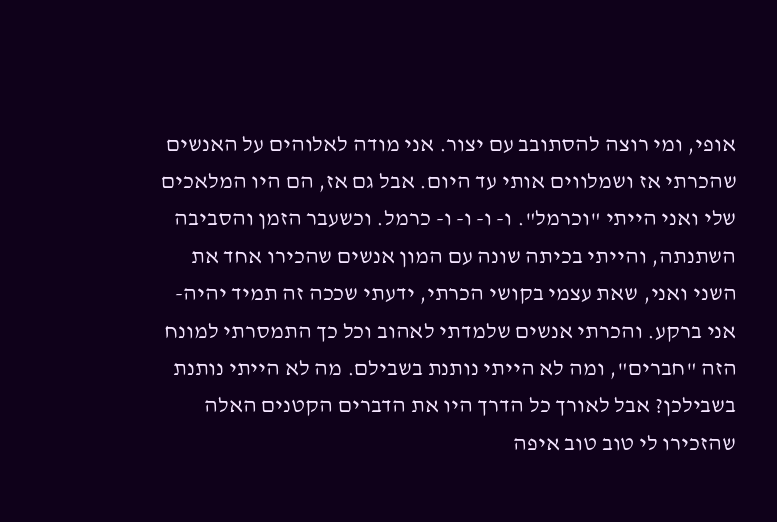אופי, ומי רוצה להסתובב עם יצור. אני מודה לאלוהים על האנשים שהכרתי אז ושמלווים אותי עד היום. אבל גם אז, הם היו המלאכים שלי ואני הייתי "וכרמל". ו- ו- ו- ו- כרמל. וכשעבר הזמן והסביבה השתנתה, והייתי בכיתה שונה עם המון אנשים שהכירו אחד את השני ואני, שאת עצמי בקושי הכרתי, ידעתי שככה זה תמיד יהיה- אני ברקע. והכרתי אנשים שלמדתי לאהוב וכל כך התמסרתי למונח הזה "חברים", ומה לא הייתי נותנת בשבילם. מה לא הייתי נותנת בשבילכן? אבל לאורך כל הדרך היו את הדברים הקטנים האלה שהזכירו לי טוב טוב איפה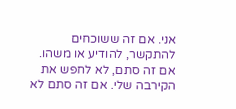אני. אם זה ששוכחים להתקשר, להודיע או משהו. אם זה סתם, לא לחפש את הקירבה שלי. אם זה סתם לא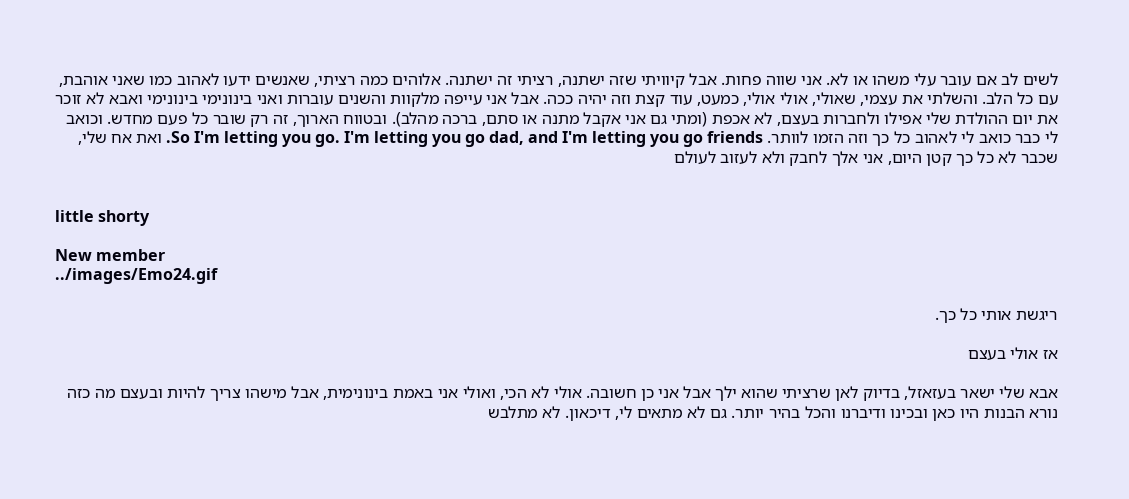לשים לב אם עובר עלי משהו או לא. אני שווה פחות. אבל קיוויתי שזה ישתנה, רציתי זה ישתנה. אלוהים כמה רציתי, שאנשים ידעו לאהוב כמו שאני אוהבת, עם כל הלב. והשלתי את עצמי, שאולי, אולי אולי, כמעט, עוד קצת וזה יהיה ככה. אבל אני עייפה מלקוות והשנים עוברות ואני בינונימי בינונימי ואבא לא זוכר את יום ההולדת שלי אפילו ולחברות בעצם, לא אכפת (ומתי גם אני אקבל מתנה או סתם, ברכה מהלב). ובטווח הארוך, זה רק שובר כל פעם מחדש. וכואב לי כבר כואב לי לאהוב כל כך וזה הזמו לוותר. So I'm letting you go. I'm letting you go dad, and I'm letting you go friends. ואת אח שלי, שכבר לא כל כך קטן היום, אני אלך לחבק ולא לעזוב לעולם


little shorty

New member
../images/Emo24.gif

ריגשת אותי כל כך.

אז אולי בעצם

אבא שלי ישאר בעזאזל, בדיוק לאן שרציתי שהוא ילך אבל אני כן חשובה. אולי לא הכי, ואולי אני באמת בינונימית, אבל מישהו צריך להיות ובעצם מה כזה נורא הבנות היו כאן ובכינו ודיברנו והכל בהיר יותר. גם לא מתאים לי, דיכאון. לא מתלבש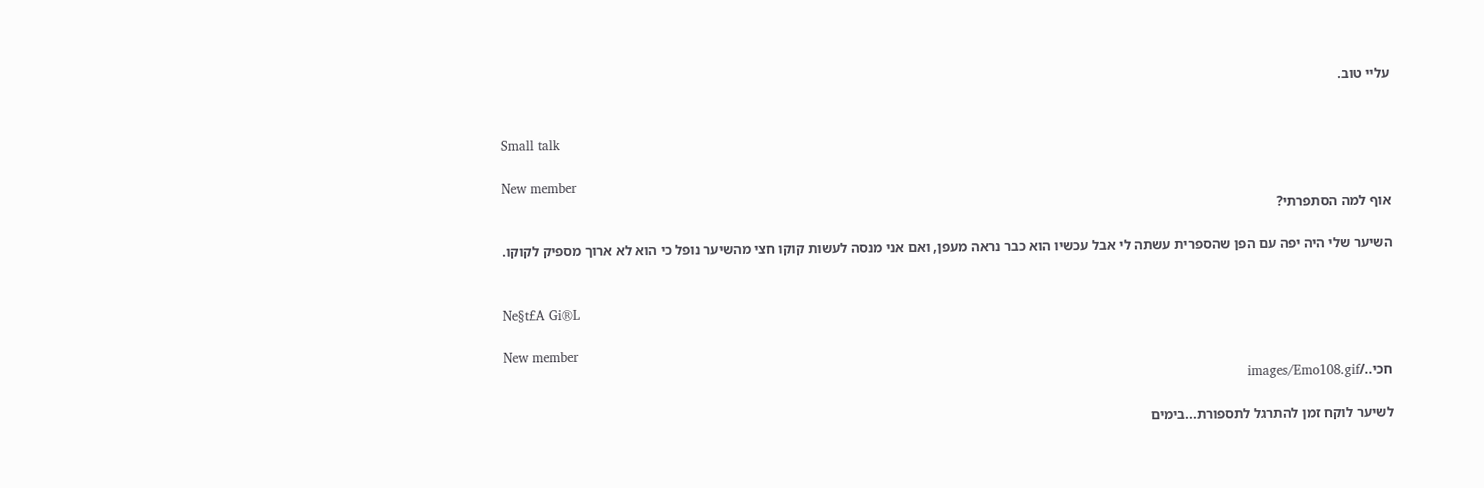עליי טוב.


Small talk

New member
אוף למה הסתפרתי?

השיער שלי היה יפה עם הפן שהספרית עשתה לי אבל עכשיו הוא כבר נראה מעפן, ואם אני מנסה לעשות קוקו חצי מהשיער נופל כי הוא לא ארוך מספיק לקוקו.


Ne§t£A Gi®L

New member
חכי../images/Emo108.gif

לשיער לוקח זמן להתרגל לתספורת...בימים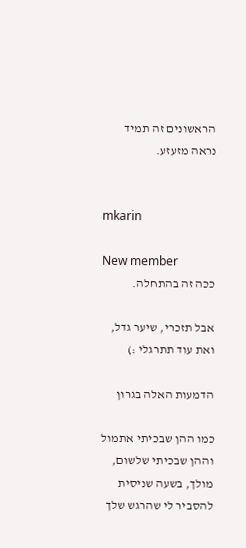הראשונים זה תמיד נראה מזעזע.


mkarin

New member
ככה זה בהתחלה.

אבל תזכרי, שיער גדל, ואת עוד תתרגלי :)

הדמעות האלה בגרון

כמו ההן שבכיתי אתמול וההן שבכיתי שלשום, מולך, בשעה שניסית להסביר לי שהרגש שלך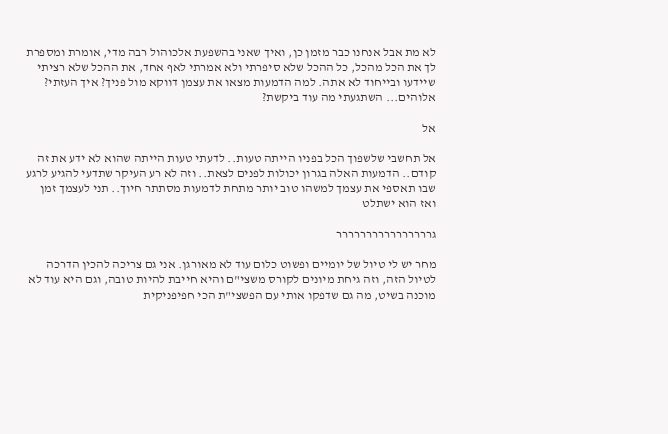לא מת אבל אנחנו כבר מזמן כן, ואיך שאני בהשפעת אלכוהול רבה מדי, אומרת ומספרת לך את הכל מהכל, כל ההכל שלא סיפרתי ולא אמרתי לאף אחד, את ההכל שלא רציתי שיידעו ובייחוד לא אתה. למה הדמעות מצאו את עצמן דווקא מול פניך? איך העזתי? אלוהים... השתגעתי מה עוד ביקשת?

אל

אל תחשבי שלשפוך הכל בפניו הייתה טעות.. לדעתי טעות הייתה שהוא לא ידע את זה קודם.. הדמעות האלה בגרון יכולות לפנים לצאת.. וזה לא רע העיקר שתדעי להגיע לרגע שבו תאספי את עצמך למשהו טוב יותר מתחת לדמעות מסתתר חיוך.. תני לעצמך זמן ואז הוא ישתלט

גרררררררררררררררר

מחר יש לי טיול של יומיים ופשוט כלום עוד לא מאורגן. אני גם צריכה להכין הדרכה לטיול הזה, וזה גיחת מיונים לקורס משצי"ם והיא חייבת להיות טובה, וגם היא עוד לא מוכנה בשיט, מה גם שדפקו אותי עם הפשצי"ת הכי חפיפניקית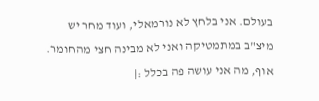בעולם. אני בלחץ לא נורמאלי, ועוד מחר יש מיצ"ב במתמטיקה ואני לא מבינה חצי מהחומר. אוף, מה אני עושה פה בכלל :|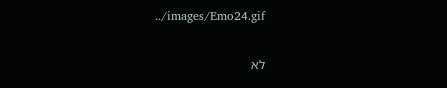../images/Emo24.gif

לא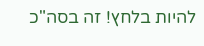להיות בלחץ! זה בסה"כ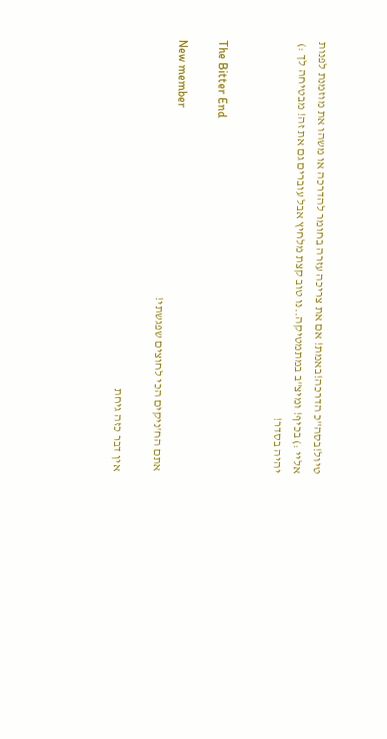טיול!בסה"כ הדרכה!באמת! אם את צריכה עזרה בחומר להדרכה או משהו את מוזמנת לפנות אליי :) בכיף! ומיצ"ב במתמטיקה..נו טוב קצת מלחיץ אבל עוברים גם את זה! מבטיחה לך :) יהיה בסדר!


The Bitter End

New member
אתם הח'ניקים הכי לחוצים שפגשתי!

אין דבר כזה גיחת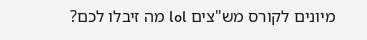מיונים לקורס מש"צים lol מה זיבלו לכם?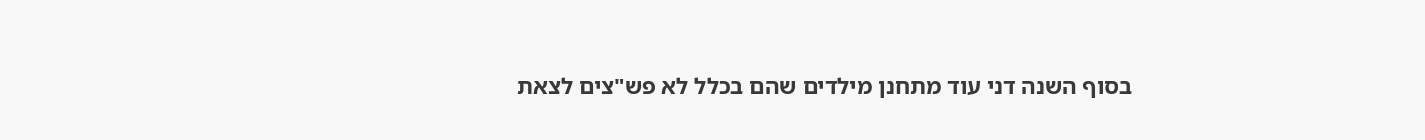בסוף השנה דני עוד מתחנן מילדים שהם בכלל לא פש"צים לצאת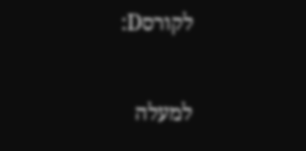לקורסD:

למעלה